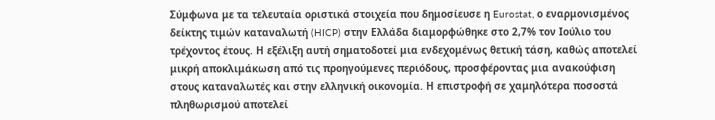Σύμφωνα με τα τελευταία οριστικά στοιχεία που δημοσίευσε η Eurostat, ο εναρμονισμένος δείκτης τιμών καταναλωτή (HICP) στην Ελλάδα διαμορφώθηκε στο 2,7% τον Ιούλιο του τρέχοντος έτους. Η εξέλιξη αυτή σηματοδοτεί μια ενδεχομένως θετική τάση, καθώς αποτελεί μικρή αποκλιμάκωση από τις προηγούμενες περιόδους, προσφέροντας μια ανακούφιση στους καταναλωτές και στην ελληνική οικονομία. Η επιστροφή σε χαμηλότερα ποσοστά πληθωρισμού αποτελεί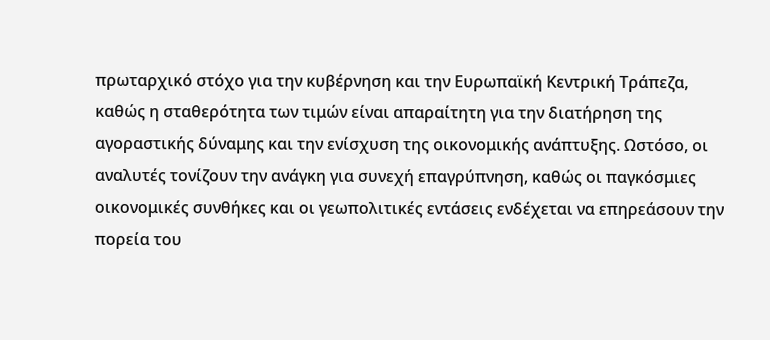πρωταρχικό στόχο για την κυβέρνηση και την Ευρωπαϊκή Κεντρική Τράπεζα, καθώς η σταθερότητα των τιμών είναι απαραίτητη για την διατήρηση της αγοραστικής δύναμης και την ενίσχυση της οικονομικής ανάπτυξης. Ωστόσο, οι αναλυτές τονίζουν την ανάγκη για συνεχή επαγρύπνηση, καθώς οι παγκόσμιες οικονομικές συνθήκες και οι γεωπολιτικές εντάσεις ενδέχεται να επηρεάσουν την πορεία του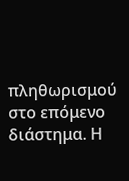πληθωρισμού στο επόμενο διάστημα. Η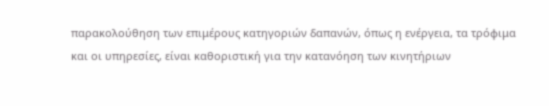παρακολούθηση των επιμέρους κατηγοριών δαπανών, όπως η ενέργεια, τα τρόφιμα και οι υπηρεσίες, είναι καθοριστική για την κατανόηση των κινητήριων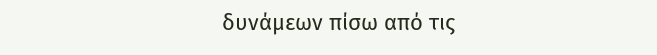δυνάμεων πίσω από τις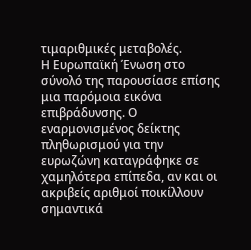τιμαριθμικές μεταβολές.
Η Ευρωπαϊκή Ένωση στο σύνολό της παρουσίασε επίσης μια παρόμοια εικόνα επιβράδυνσης. Ο εναρμονισμένος δείκτης πληθωρισμού για την ευρωζώνη καταγράφηκε σε χαμηλότερα επίπεδα, αν και οι ακριβείς αριθμοί ποικίλλουν σημαντικά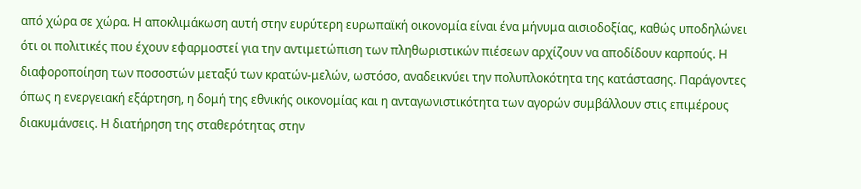από χώρα σε χώρα. Η αποκλιμάκωση αυτή στην ευρύτερη ευρωπαϊκή οικονομία είναι ένα μήνυμα αισιοδοξίας, καθώς υποδηλώνει ότι οι πολιτικές που έχουν εφαρμοστεί για την αντιμετώπιση των πληθωριστικών πιέσεων αρχίζουν να αποδίδουν καρπούς. Η διαφοροποίηση των ποσοστών μεταξύ των κρατών-μελών, ωστόσο, αναδεικνύει την πολυπλοκότητα της κατάστασης. Παράγοντες όπως η ενεργειακή εξάρτηση, η δομή της εθνικής οικονομίας και η ανταγωνιστικότητα των αγορών συμβάλλουν στις επιμέρους διακυμάνσεις. Η διατήρηση της σταθερότητας στην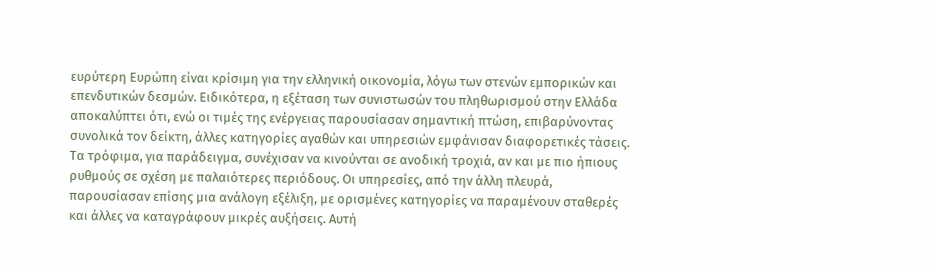ευρύτερη Ευρώπη είναι κρίσιμη για την ελληνική οικονομία, λόγω των στενών εμπορικών και επενδυτικών δεσμών. Ειδικότερα, η εξέταση των συνιστωσών του πληθωρισμού στην Ελλάδα αποκαλύπτει ότι, ενώ οι τιμές της ενέργειας παρουσίασαν σημαντική πτώση, επιβαρύνοντας συνολικά τον δείκτη, άλλες κατηγορίες αγαθών και υπηρεσιών εμφάνισαν διαφορετικές τάσεις.
Τα τρόφιμα, για παράδειγμα, συνέχισαν να κινούνται σε ανοδική τροχιά, αν και με πιο ήπιους ρυθμούς σε σχέση με παλαιότερες περιόδους. Οι υπηρεσίες, από την άλλη πλευρά, παρουσίασαν επίσης μια ανάλογη εξέλιξη, με ορισμένες κατηγορίες να παραμένουν σταθερές και άλλες να καταγράφουν μικρές αυξήσεις. Αυτή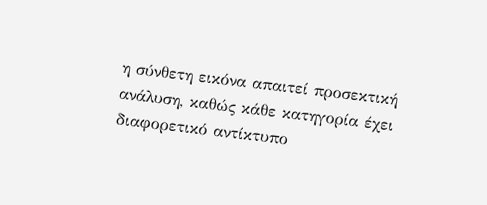η σύνθετη εικόνα απαιτεί προσεκτική ανάλυση, καθώς κάθε κατηγορία έχει διαφορετικό αντίκτυπο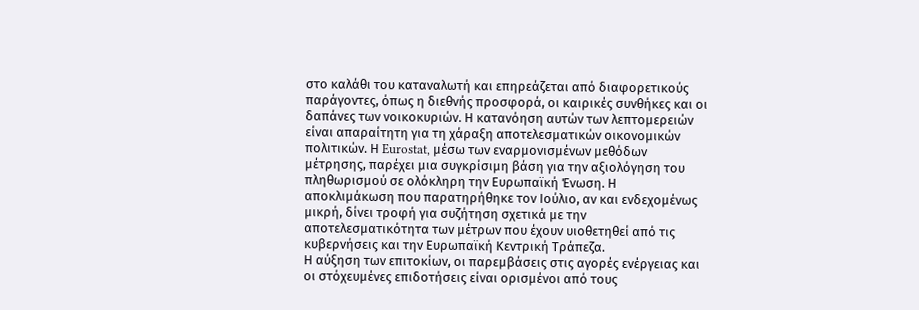στο καλάθι του καταναλωτή και επηρεάζεται από διαφορετικούς παράγοντες, όπως η διεθνής προσφορά, οι καιρικές συνθήκες και οι δαπάνες των νοικοκυριών. Η κατανόηση αυτών των λεπτομερειών είναι απαραίτητη για τη χάραξη αποτελεσματικών οικονομικών πολιτικών. Η Eurostat, μέσω των εναρμονισμένων μεθόδων μέτρησης, παρέχει μια συγκρίσιμη βάση για την αξιολόγηση του πληθωρισμού σε ολόκληρη την Ευρωπαϊκή Ένωση. Η αποκλιμάκωση που παρατηρήθηκε τον Ιούλιο, αν και ενδεχομένως μικρή, δίνει τροφή για συζήτηση σχετικά με την αποτελεσματικότητα των μέτρων που έχουν υιοθετηθεί από τις κυβερνήσεις και την Ευρωπαϊκή Κεντρική Τράπεζα.
Η αύξηση των επιτοκίων, οι παρεμβάσεις στις αγορές ενέργειας και οι στόχευμένες επιδοτήσεις είναι ορισμένοι από τους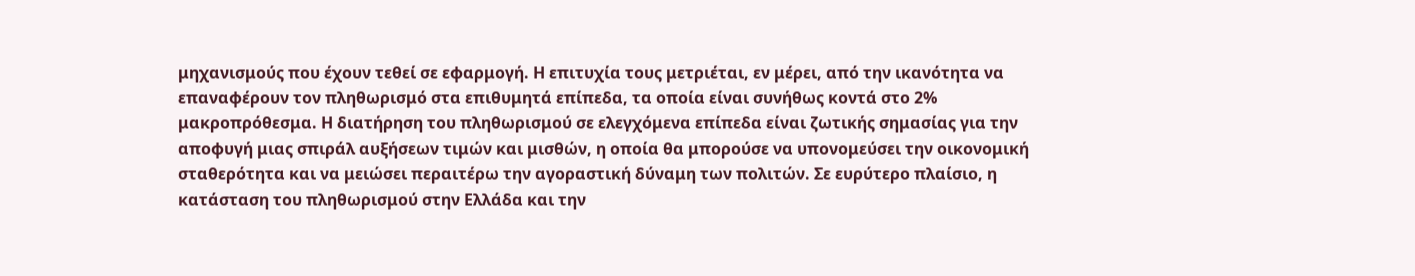μηχανισμούς που έχουν τεθεί σε εφαρμογή. Η επιτυχία τους μετριέται, εν μέρει, από την ικανότητα να επαναφέρουν τον πληθωρισμό στα επιθυμητά επίπεδα, τα οποία είναι συνήθως κοντά στο 2% μακροπρόθεσμα. Η διατήρηση του πληθωρισμού σε ελεγχόμενα επίπεδα είναι ζωτικής σημασίας για την αποφυγή μιας σπιράλ αυξήσεων τιμών και μισθών, η οποία θα μπορούσε να υπονομεύσει την οικονομική σταθερότητα και να μειώσει περαιτέρω την αγοραστική δύναμη των πολιτών. Σε ευρύτερο πλαίσιο, η κατάσταση του πληθωρισμού στην Ελλάδα και την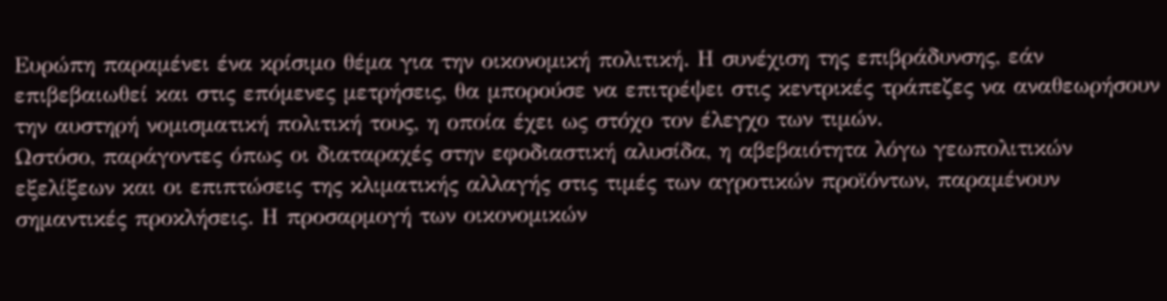Ευρώπη παραμένει ένα κρίσιμο θέμα για την οικονομική πολιτική. Η συνέχιση της επιβράδυνσης, εάν επιβεβαιωθεί και στις επόμενες μετρήσεις, θα μπορούσε να επιτρέψει στις κεντρικές τράπεζες να αναθεωρήσουν την αυστηρή νομισματική πολιτική τους, η οποία έχει ως στόχο τον έλεγχο των τιμών.
Ωστόσο, παράγοντες όπως οι διαταραχές στην εφοδιαστική αλυσίδα, η αβεβαιότητα λόγω γεωπολιτικών εξελίξεων και οι επιπτώσεις της κλιματικής αλλαγής στις τιμές των αγροτικών προϊόντων, παραμένουν σημαντικές προκλήσεις. Η προσαρμογή των οικονομικών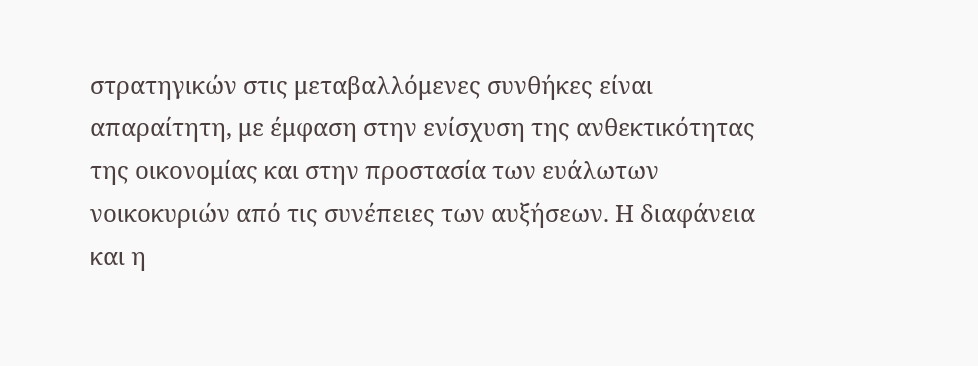στρατηγικών στις μεταβαλλόμενες συνθήκες είναι απαραίτητη, με έμφαση στην ενίσχυση της ανθεκτικότητας της οικονομίας και στην προστασία των ευάλωτων νοικοκυριών από τις συνέπειες των αυξήσεων. Η διαφάνεια και η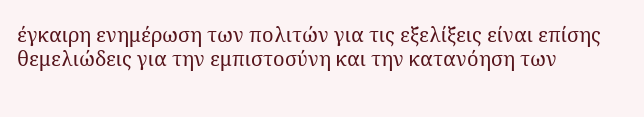έγκαιρη ενημέρωση των πολιτών για τις εξελίξεις είναι επίσης θεμελιώδεις για την εμπιστοσύνη και την κατανόηση των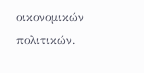οικονομικών πολιτικών.